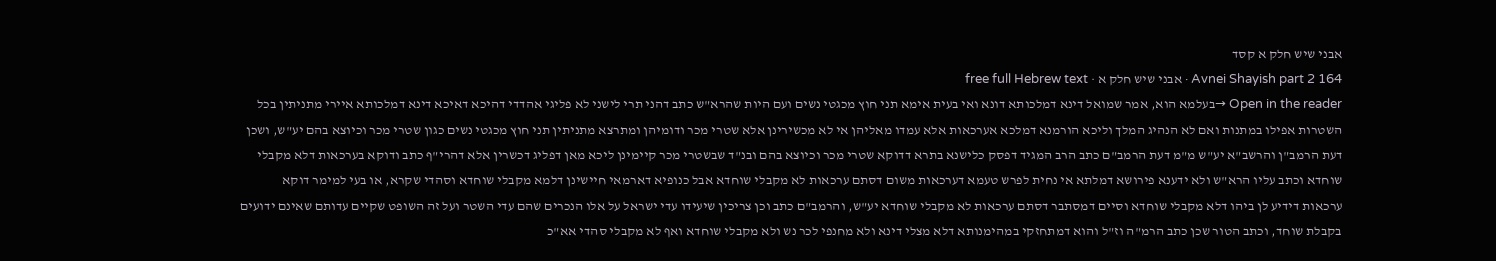אבני שיש חלק א קסד
Avnei Shayish part 2 164 · אבני שיש חלק א · free full Hebrew text
Open in the reader →בעלמא הוא, אמר שמואל דינא דמלכותא דונא ואי בעית אימא תני חוץ מכגטי נשים ועם היות שהרא"ש כתב דהני תרי לישני לא פליגי אהדדי דהיכא דאיכא דינא דמלכותא איירי מתניתין בכל השטרות אפילו במתנות ואם לא הנהיג המלך וליכא הורמנא דמלכא אערכאות אלא עמדו מאליהן אי לא מכשירינן אלא שטרי מכר ודומיהן ומתרצא מתניתין תני חוץ מכגטי נשים כגון שטרי מכר וכיוצא בהם יע"ש, ושכן דעת הרמב"ן והרשב"א יע"ש מ"מ דעת הרמב"ם כתב הרב המגיד דפסק כלישנא בתרא דדוקא שטרי מכר וכיוצא בהם ובנ"ד שבשטרי מכר קיימינן ליכא מאן דפליג דכשרין אלא דהרי"ף כתב ודוקא בערכאות דלא מקבלי שוחדא וכתב עליו הרא"ש ולא ידענא פירושא דמלתא אי נחית לפרש טעמא דערכאות משום דסתם ערכאות לא מקבלי שוחדא אבל כנופיא דארמאי חיישינן דלמא מקבלי שוחדא וסהדי שקרא, או בעי למימר דוקא ערכאות דידיע לן ביהו דלא מקבלי שוחדא וסיים דמסתבר דסתם ערכאות לא מקבלי שוחדא יע"ש, והרמב"ם כתב וכן צריכין שיעידו עדי ישראל על אלו הנכרים שהם עדי השטר ועל זה השופט שקיים עדותם שאינם ידועים בקבלת שוחד, וכתב הטור שכן כתב הרמ"ה וז"ל והוא דמתחזקי במהימנותא דלא מצלי דינא ולא מחנפי לכר נש ולא מקבלי שוחדא ואף לא מקבלי סהדי אא"כ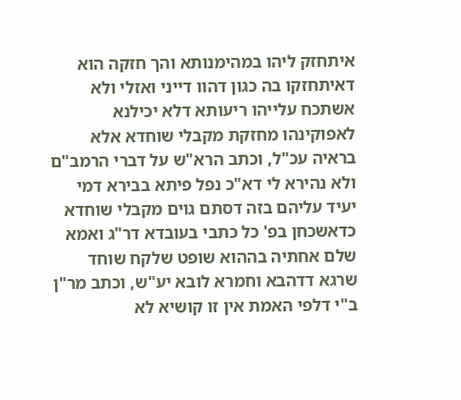איתחזק ליהו במהימנותא והך חזקה הוא דאיתחזקו בה כגון דהוו דייני ואזלי ולא אשתכח עלייהו ריעותא דלא יכילנא לאפוקינהו מחזקת מקבלי שוחדא אלא בראיה עכ"ל, וכתב הרא"ש על דברי הרמב"ם ולא נהירא לי דא"כ נפל פיתא בבירא דמי יעיד עליהם בזה דסתם גוים מקבלי שוחדא כדאשכחן בפ' כל כתבי בעובדא דר"ג ואמא שלם אחתיה בההוא שופט שלקח שוחד שרגא דדהבא וחמרא לובא יע"ש, וכתב מר"ן ב"י דלפי האמת אין זו קושיא לא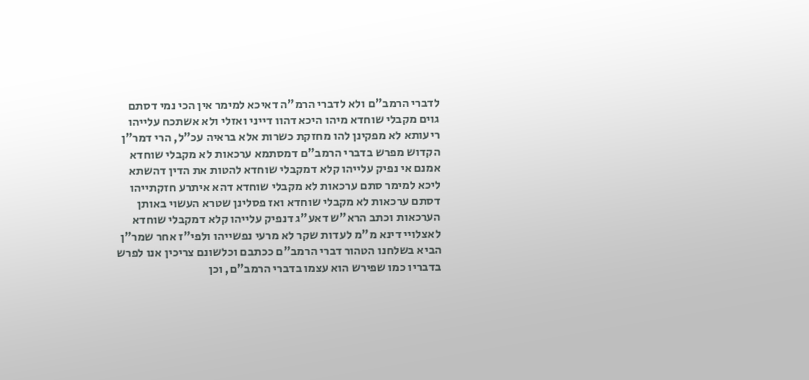לדברי הרמב"ם ולא לדברי הרמ"ה דאיכא למימר אין הכי נמי דסתם גוים מקבלי שוחדא מיהו היכא דהוו דייני ואזלי ולא אשתכח עלייהו ריעותא לא מפקינן להו מחזקת כשרות אלא בראיה עכ"ל, הרי דמר"ן הקדוש מפרש בדברי הרמב"ם דמסתמא ערכאות לא מקבלי שוחדא אמנם אי נפיק עלייהו קלא דמקבלי שוחדא להטות את הדין דהשתא ליכא למימר סתם ערכאות לא מקבלי שוחדא דהא איתרע חזקתייהו דסתם ערכאות לא מקבלי שוחדא ואז פסלינן שטרא העשוי באותן הערכאות וכתב הרא"ש דאע"ג דנפיק עלייהו קלא דמקבלי שוחדא לאצלויי דינא מ"מ לעדות שקר לא מרעי נפשייהו ולפי"ז אחר שמר"ן הביא בשלחנו הטהור דברי הרמב"ם ככתבם וכלשונם צריכין אנו לפרש בדבריו כמו שפירש הוא עצמו בדברי הרמב"ם, וכן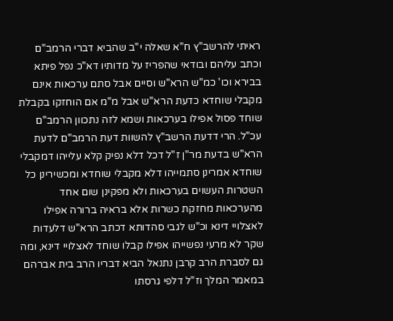ראיתי להרשב"ץ ח"א שאלה י"ב שהביא דברי הרמב"ם וכתב עליהם ובודאי שהפריז על מדותיו דא"כ נפל פיתא בבירא וכו' כמ"ש הרא"ש וסיים אבל סתם ערכאות אינם מקבלי שוחדא כדעת הרא"ש אבל מ"מ אם הוחזקו בקבלת שוחד פסול אפילו בערכאות ושמא לזה נתכוון הרמב"ם עכ"ל. הרי דדעת הרשב"ץ להשוות דעת הרמב"ם לדעת הרא"ש בדעת מר"ן ז"ל דכל דלא נפיק קלא עלייהו דמקבלי שוחדא אמרינן סתמייהו דלא מקבלי שוחדא ומכשירינן כל השטרות העשוים בערכאות ולא מפקינן שום אחד מהערכאות מחזקת כשרות אלא בראיה ברורה אפילו לאצלויי דינא וכ"ש לגבי סהדותא דכתב הרא"ש דלעדות שקר לא מרעי נפשייהו אפילו קבלו שוחד לאצלויי דינא, ומה גם לסברת הרב קרבן נתנאל הביא דבריו הרב בית אברהם במאמר המלך וז"ל דלפי גרסתו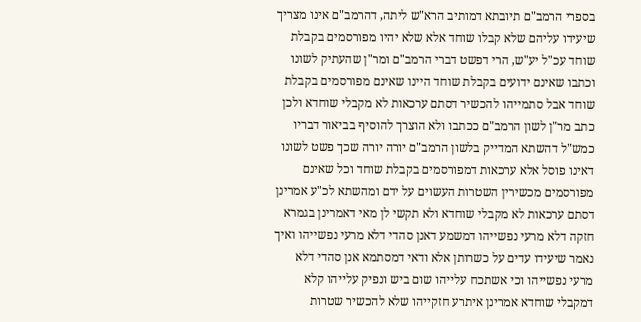בספרי הרמב"ם תיובתא דמותיב הרא"ש ליתה, דהרמב"ם אינו מצריך שיעידו עליהם שלא קבלו שוחד אלא שלא יהיו מפורסמים בקבלת שוחד עכ"ל יע"ש, הרי דפשט דברי הרמב"ם ומר"ן שהעתיק לשונו וכתבו שאינם ידועים בקבלת שוחד היינו שאינם מפורסמים בקבלת שוחד אבל סתמייהו להכשיר דסתם ערכאות לא מקבלי שוחדא ולכן כתב מר"ן לשון הרמב"ם ככתבו ולא הוצרך להוסיף בביאור דבריו כמש"ל דהשתא המדייק בלשון הרמב"ם יורה יורה שכך פשט לשונו דאינו פוסל אלא ערכאות דמפורסמים בקבלת שוחד וכל שאינם מפורסמים מכשירין השטרות העשוים על ידם ומהשתא לכ"ע אמרינן דסתם ערכאות לא מקבלי שוחדא ולא תקשי לן מאי דאמרינן בגמרא חזקה דלא מרעי נפשייהו דמשמע דאנן סהדי דלא מרעי נפשייהו ואיך נאמר שיעידו עדים על כשרותן אלא ודאי דמסתמא אנן סהדי דלא מרעי נפשייהו וכי אשתכח עלייהו שום ביש ונפיק עלייהו קלא דמקבלי שוחדא אמרינן איתרע חזקייהו שלא להכשיר שטרות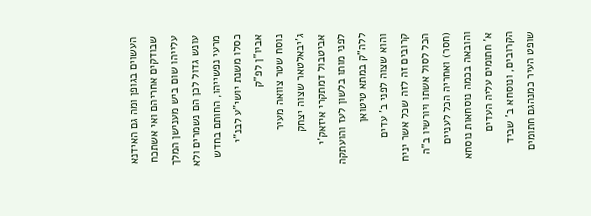העשוים בגופן ומה גם האידנא שבודקים אחריהם ואי אשתכח עלייהו שום ביש מענישן המלך עונש גדול לכן הם נשמרים ולא מרעי נפשייהו, החותם בחדש כסלו משנת יושי"ע לבנ"י אביו"ן לפ"ק
נוסח שטר צוואה מעיר ג'יבאלטאר שצוה יצחק אביטבול דמתקרי איזאק'י לפני מותו בלשון לעז והועתקה ללה"ק במתא טיטואן
והוא שצוה לפני ב' עדים קרובים זה לזה שכל אשר יניח הכל לסול אשתו ויורשיו ב"ה (חסר) ואחריה הכל לעניים והובאה בכמה נוסחאות נוסחא א' חתומים עליה העדים הקרובים, ונוסחא ב' שביד שופט העיר כמנהגם חתומים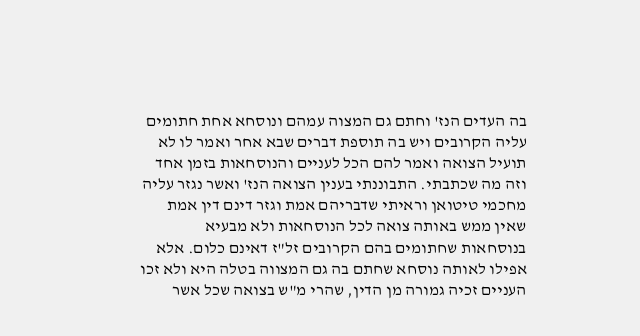בה העדים הנז' וחתם גם המצוה עמהם ונוסחא אחת חתומים עליה הקרובים ויש בה תוספת דברים שבא אחר ואמר לו לא תועיל הצואה ואמר להם הכל לעניים והנוסחאות בזמן אחד
וזה מה שכתבתי. התבוננתי בענין הצואה הנז' ואשר נגזר עליה מחכמי טיטואן וראיתי שדבריהם אמת וגזר דינם דין אמת שאין ממש באותה צואה לכל הנוסחאות ולא מבעיא בנוסחאות שחתומים בהם הקרובים זל"ז דאינם כלום. אלא אפילו לאותה נוסחא שחתם בה גם המצווה בטלה היא ולא זכו העניים זכיה גמורה מן הדין, שהרי מ"ש בצואה שכל אשר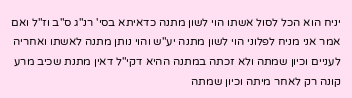יניח הוא הכל לסול אשתו הוי לשון מתנה כדאיתא בסי' רנ"ג ס"ב וז"ל ואם אמר אני מניח לפלוני הוי לשון מתנה יע"ש והוי נותן מתנה לאשתו ואחריה לעניים וכיון שמתה ולא זכתה במתנה ההיא דקי"ל דאין מתנת שכיב מרע קונה רק לאחר מיתה וכיון שמתה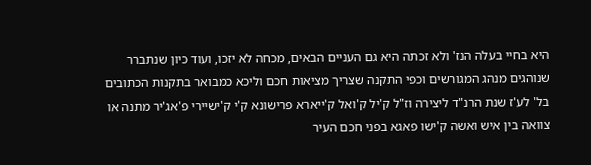היא בחיי בעלה הנז' ולא זכתה היא גם העניים הבאים, מכחה לא יזכו, ועוד כיון שנתברר שנוהגים מנהג המגורשים וכפי התקנה שצריך מציאות חכם וליכא כמבואר בתקנות הכתובים בל' לע'ז שנת הרנ"ד ליצירה וז"ל ק'יל ק'ואל ק'ייארא פרישונא ק'י ק'ישיירי פ'אג'יר מתנה או צוואה בין איש ואשה ק'ישו פאגא בפני חכם העיר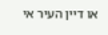או דיין העיר אי